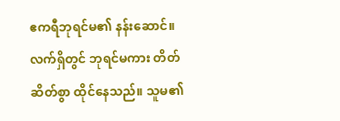ဧကရီဘုရင်မ၏ နန်းဆောင်။ လက်ရှိတွင် ဘုရင်မကား တိတ်ဆိတ်စွာ ထိုင်နေသည်။ သူမ၏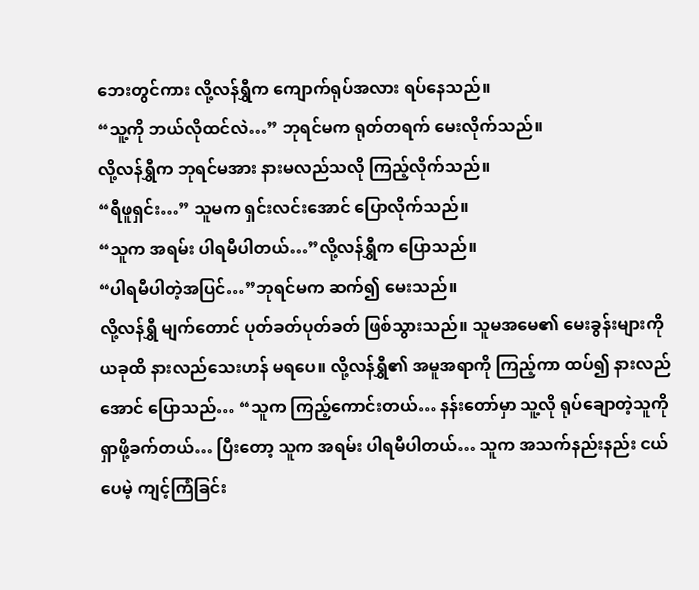ဘေးတွင်ကား လို့လန်ရွှီက ကျောက်ရုပ်အလား ရပ်နေသည်။
“သူ့ကို ဘယ်လိုထင်လဲ…” ဘုရင်မက ရုတ်တရက် မေးလိုက်သည်။
လို့လန်ရွှီက ဘုရင်မအား နားမလည်သလို ကြည့်လိုက်သည်။
“ရီဖူရှင်း…” သူမက ရှင်းလင်းအောင် ပြောလိုက်သည်။
“သူက အရမ်း ပါရမီပါတယ်…”လို့လန်ရွှီက ပြောသည်။
“ပါရမီပါတဲ့အပြင်…”ဘုရင်မက ဆက်၍ မေးသည်။
လို့လန်ရွှီ မျက်တောင် ပုတ်ခတ်ပုတ်ခတ် ဖြစ်သွားသည်။ သူမအမေ၏ မေးခွန်းများကို ယခုထိ နားလည်သေးဟန် မရပေ။ လို့လန်ရွှီ၏ အမူအရာကို ကြည့်ကာ ထပ်၍ နားလည်အောင် ပြောသည်… “သူက ကြည့်ကောင်းတယ်… နန်းတော်မှာ သူ့လို ရုပ်ချောတဲ့သူကို ရှာဖို့ခက်တယ်… ပြီးတော့ သူက အရမ်း ပါရမီပါတယ်… သူက အသက်နည်းနည်း ငယ်ပေမဲ့ ကျင့်ကြံခြင်း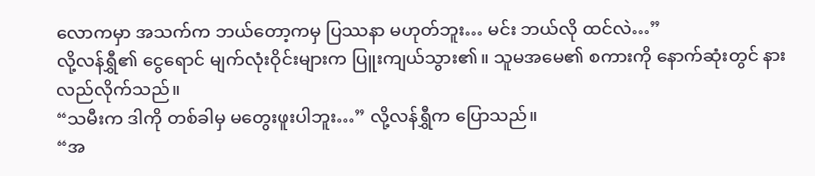လောကမှာ အသက်က ဘယ်တော့ကမှ ပြဿနာ မဟုတ်ဘူး… မင်း ဘယ်လို ထင်လဲ…”
လို့လန်ရွှီ၏ ငွေရောင် မျက်လုံးဝိုင်းများက ပြူးကျယ်သွား၏။ သူမအမေ၏ စကားကို နောက်ဆုံးတွင် နားလည်လိုက်သည်။
“သမီးက ဒါကို တစ်ခါမှ မတွေးဖူးပါဘူး…” လို့လန်ရွှီက ပြောသည်။
“အ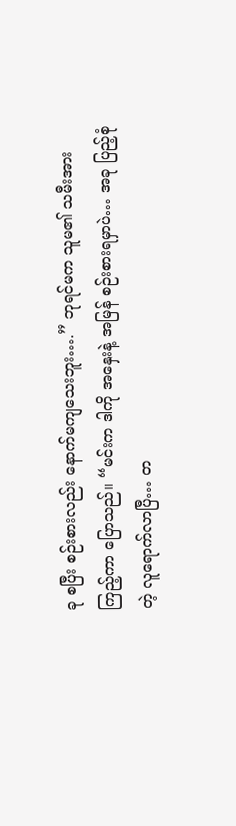ခု စပြီး စဉ်းစားလည်း နောက်မကျသေးဘူး….” ဘုရင်မက သူမ၏ သမီးအား ကြည့်ကာ ပြောသည်။ “မင်းက ဒါကို အနှေးနဲ့ အမြန် စဉ်းစားရမှာပဲ… အခု ပြည့်စုံတဲ့ လူရောက်လာပြီ… တ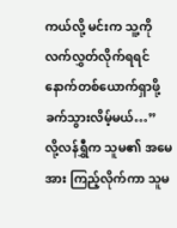ကယ်လို့ မင်းက သူ့ကို လက်လွှတ်လိုက်ရရင် နောက်တစ်ယောက်ရှာဖို့ ခက်သွားလိမ့်မယ်…”
လို့လန်ရွှီက သူမ၏ အမေအား ကြည့်လိုက်ကာ သူမ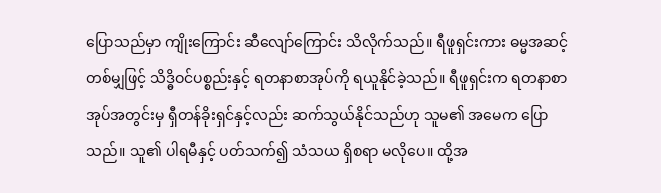ပြောသည်မှာ ကျိုးကြောင်း ဆီလျော်ကြောင်း သိလိုက်သည်။ ရီဖူရှင်းကား ဓမ္မအဆင့်တစ်မျှဖြင့် သိဒ္ဓိဝင်ပစ္စည်းနှင့် ရတနာစာအုပ်ကို ရယူနိုင်ခဲ့သည်။ ရီဖူရှင်းက ရတနာစာအုပ်အတွင်းမှ ရှီတန်ခိုးရှင်နှင့်လည်း ဆက်သွယ်နိုင်သည်ဟု သူမ၏ အမေက ပြောသည်။ သူ၏ ပါရမီနှင့် ပတ်သက်၍ သံသယ ရှိစရာ မလိုပေ။ ထို့အ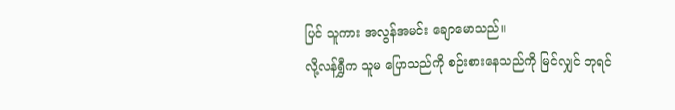ပြင် သူကား အလွန်အမင်း ချောမောသည်။
လို့လန်ရွှီက သူမ ပြောသည်ကို စဉ်းစားနေသည်ကို မြင်လျှင် ဘုရင်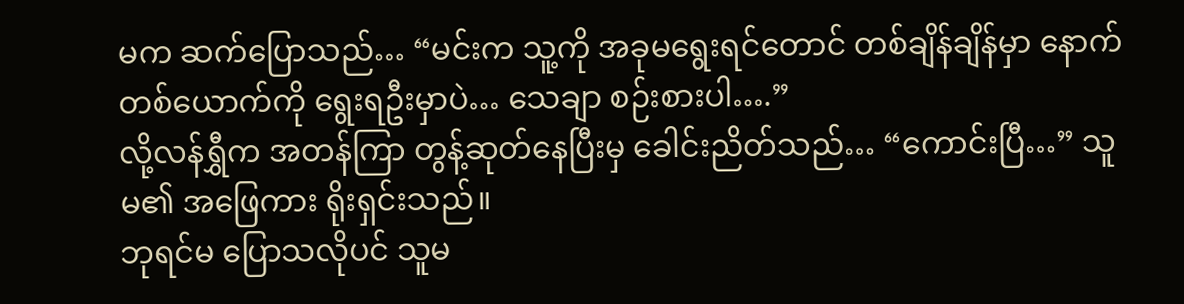မက ဆက်ပြောသည်… “မင်းက သူ့ကို အခုမရွေးရင်တောင် တစ်ချိန်ချိန်မှာ နောက်တစ်ယောက်ကို ရွေးရဦးမှာပဲ… သေချာ စဉ်းစားပါ….”
လို့လန်ရွှီက အတန်ကြာ တွန့်ဆုတ်နေပြီးမှ ခေါင်းညိတ်သည်… “ကောင်းပြီ…” သူမ၏ အဖြေကား ရိုးရှင်းသည်။
ဘုရင်မ ပြောသလိုပင် သူမ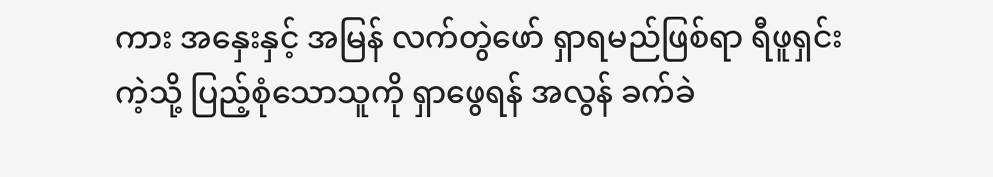ကား အနှေးနှင့် အမြန် လက်တွဲဖော် ရှာရမည်ဖြစ်ရာ ရီဖူရှင်းကဲ့သို့ ပြည့်စုံသောသူကို ရှာဖွေရန် အလွန် ခက်ခဲ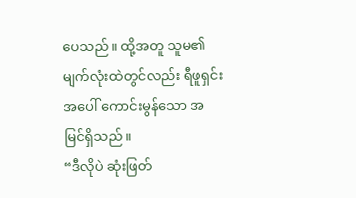ပေသည်။ ထို့အတူ သူမ၏ မျက်လုံးထဲတွင်လည်း ရီဖူရှင်းအပေါ် ကောင်းမွန်သော အမြင်ရှိသည်။
“ဒီလိုပဲ ဆုံးဖြတ်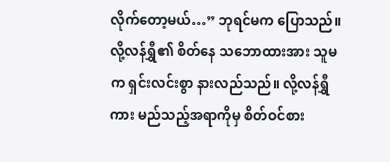လိုက်တော့မယ်…” ဘုရင်မက ပြောသည်။ လို့လန်ရွှီ၏ စိတ်နေ သဘောထားအား သူမက ရှင်းလင်းစွာ နားလည်သည်။ လို့လန်ရွှီကား မည်သည့်အရာကိုမှ စိတ်ဝင်စား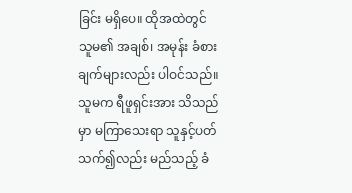ခြင်း မရှိပေ။ ထိုအထဲတွင် သူမ၏ အချစ်၊ အမုန်း ခံစားချက်များလည်း ပါဝင်သည်။ သူမက ရီဖူရှင်းအား သိသည်မှာ မကြာသေးရာ သူနှင့်ပတ်သက်၍လည်း မည်သည့် ခံ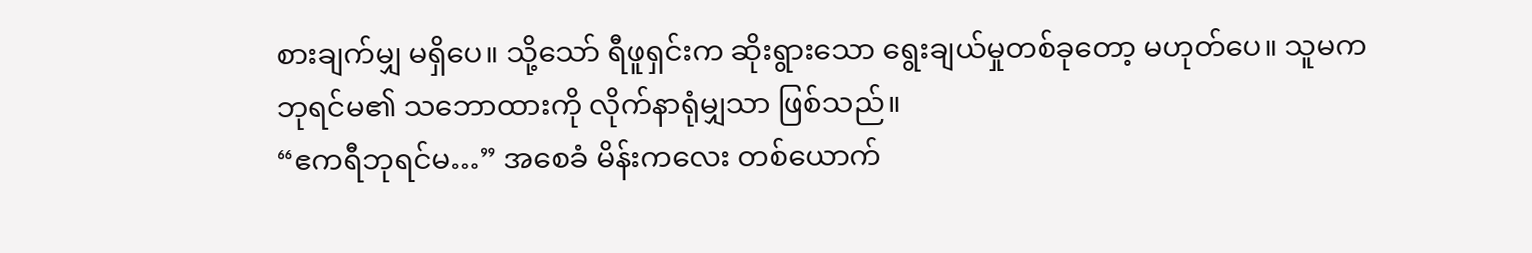စားချက်မျှ မရှိပေ။ သို့သော် ရီဖူရှင်းက ဆိုးရွားသော ရွေးချယ်မှုတစ်ခုတော့ မဟုတ်ပေ။ သူမက ဘုရင်မ၏ သဘောထားကို လိုက်နာရုံမျှသာ ဖြစ်သည်။
“ဧကရီဘုရင်မ…” အစေခံ မိန်းကလေး တစ်ယောက်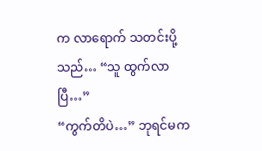က လာရောက် သတင်းပို့သည်… “သူ ထွက်လာပြီ…”
“ကွက်တိပဲ…” ဘုရင်မက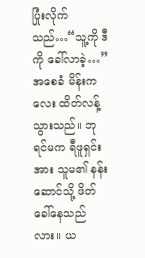ပြုံးလိုက်သည်…“သူ့ကို ဒီကို ခေါ်လာခဲ့…”
အစေခံ မိန်းကလေး ထိတ်လန့်သွားသည်။ ဘုရင်မက ရီဖူရှင်းအား သူမ၏ နန်းဆောင်သို့ ဖိတ်ခေါ်နေသည်လား။ ယ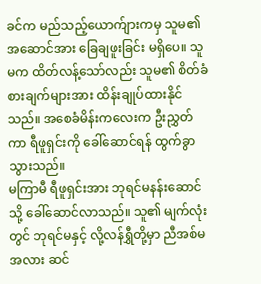ခင်က မည်သည့်ယောက်ျားကမှ သူမ၏ အဆောင်အား ခြေချဖူးခြင်း မရှိပေ။ သူမက ထိတ်လန့်သော်လည်း သူမ၏ စိတ်ခံစားချက်များအား ထိန်းချုပ်ထားနိုင်သည်။ အစေခံမိန်းကလေးက ဦးညွှတ်ကာ ရီဖူရှင်းကို ခေါ်ဆောင်ရန် ထွက်ခွာသွားသည်။
မကြာမီ ရီဖူရှင်းအား ဘုရင်မနန်းဆောင်သို့ ခေါ်ဆောင်လာသည်။ သူ၏ မျက်လုံးတွင် ဘုရင်မနှင့် လို့လန်ရွှီတို့မှာ ညီအစ်မအလား ဆင်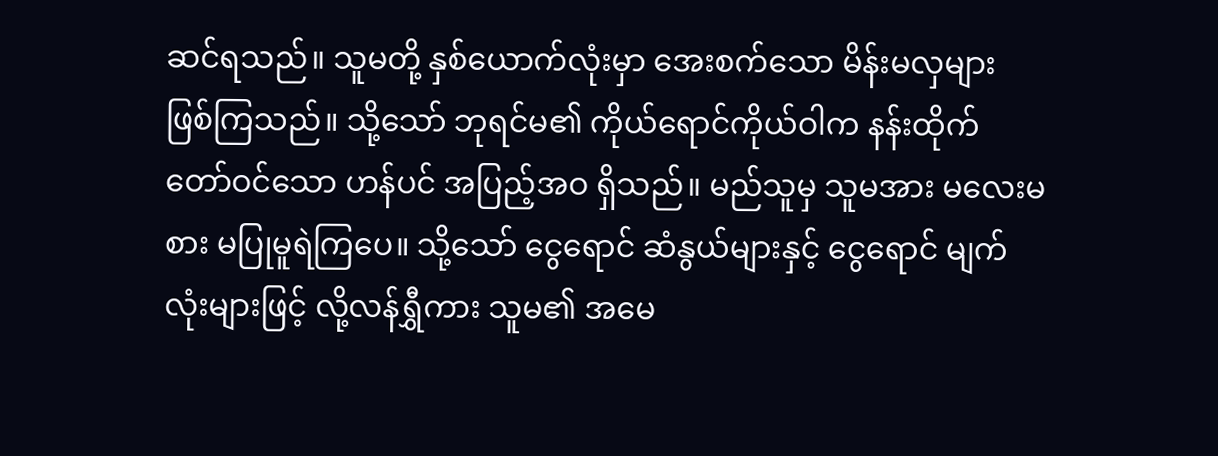ဆင်ရသည်။ သူမတို့ နှစ်ယောက်လုံးမှာ အေးစက်သော မိန်းမလှများ ဖြစ်ကြသည်။ သို့သော် ဘုရင်မ၏ ကိုယ်ရောင်ကိုယ်ဝါက နန်းထိုက် တော်ဝင်သော ဟန်ပင် အပြည့်အဝ ရှိသည်။ မည်သူမှ သူမအား မလေးမစား မပြုမူရဲကြပေ။ သို့သော် ငွေရောင် ဆံနွယ်များနှင့် ငွေရောင် မျက်လုံးများဖြင့် လို့လန်ရွှီကား သူမ၏ အမေ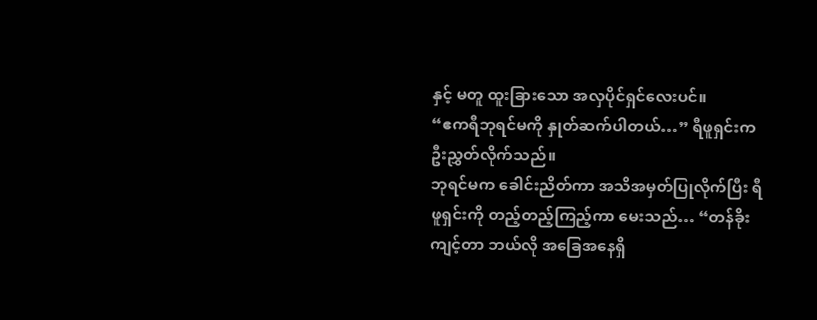နှင့် မတူ ထူးခြားသော အလှပိုင်ရှင်လေးပင်။
“ဧကရီဘုရင်မကို နှုတ်ဆက်ပါတယ်…” ရီဖူရှင်းက ဦးညွှတ်လိုက်သည်။
ဘုရင်မက ခေါင်းညိတ်ကာ အသိအမှတ်ပြုလိုက်ပြီး ရီဖူရှင်းကို တည့်တည့်ကြည့်ကာ မေးသည်… “တန်ခိုးကျင့်တာ ဘယ်လို အခြေအနေရှိ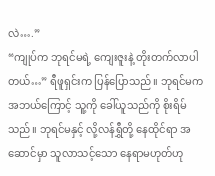လဲ….”
“ကျုပ်က ဘုရင်မရဲ့ ကျေးဇူးနဲ့ တိုးတက်လာပါတယ်…” ရီဖူရှင်းက ပြန်ပြောသည်။ ဘုရင်မက အဘယ်ကြောင့် သူ့ကို ခေါ်ယူသည်ကို စိုးရိမ်သည်။ ဘုရင်မနှင့် လို့လန်ရွှီတို့ နေထိုင်ရာ အဆောင်မှာ သူလာသင့်သော နေရာမဟုတ်ဟု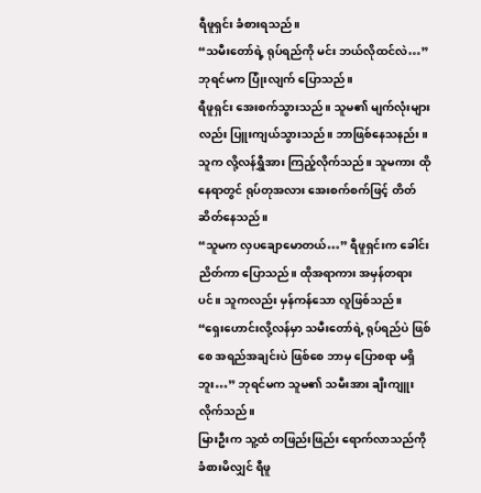ရီဖူရှင်း ခံစားရသည်။
“သမီးတော်ရဲ့ ရုပ်ရည်ကို မင်း ဘယ်လိုထင်လဲ…” ဘုရင်မက ပြုံးလျက် ပြောသည်။
ရီဖူရှင်း အေးစက်သွားသည်။ သူမ၏ မျက်လုံးများလည်း ပြူးကျယ်သွားသည်။ ဘာဖြစ်နေသနည်း။ သူက လို့လန်ရွှီအား ကြည့်လိုက်သည်။ သူမကား ထိုနေရာတွင် ရုပ်တုအလား အေးစက်စက်ဖြင့် တိတ်ဆိတ်နေသည်။
“သူမက လှပချောမောတယ်…” ရီဖူရှင်းက ခေါင်းညိတ်ကာ ပြောသည်။ ထိုအရာကား အမှန်တရားပင်။ သူကလည်း မှန်ကန်သော လူဖြစ်သည်။
“ရှေးဟောင်းလို့လန်မှာ သမီးတော်ရဲ့ ရုပ်ရည်ပဲ ဖြစ်စေ အရည်အချင်းပဲ ဖြစ်စေ ဘာမှ ပြောစရာ မရှိဘူး…” ဘုရင်မက သူမ၏ သမီးအား ချီးကျူးလိုက်သည်။
မြားဦးက သူ့ထံ တဖြည်းဖြည်း ရောက်လာသည်ကို ခံစားမိလျှင် ရီဖူ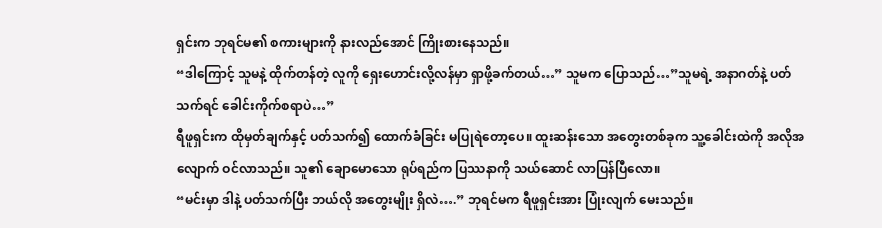ရှင်းက ဘုရင်မ၏ စကားများကို နားလည်အောင် ကြိုးစားနေသည်။
“ဒါကြောင့် သူမနဲ့ ထိုက်တန်တဲ့ လူကို ရှေးဟောင်းလို့လန်မှာ ရှာဖို့ခက်တယ်…” သူမက ပြောသည်…”သူမရဲ့ အနာဂတ်နဲ့ ပတ်သက်ရင် ခေါင်းကိုက်စရာပဲ…”
ရီဖူရှင်းက ထိုမှတ်ချက်နှင့် ပတ်သက်၍ ထောက်ခံခြင်း မပြုရဲတော့ပေ။ ထူးဆန်းသော အတွေးတစ်ခုက သူ့ခေါင်းထဲကို အလိုအလျောက် ဝင်လာသည်။ သူ၏ ချောမောသော ရုပ်ရည်က ပြဿနာကို သယ်ဆောင် လာပြန်ပြီလော။
“မင်းမှာ ဒါနဲ့ ပတ်သက်ပြီး ဘယ်လို အတွေးမျိုး ရှိလဲ….” ဘုရင်မက ရီဖူရှင်းအား ပြုံးလျက် မေးသည်။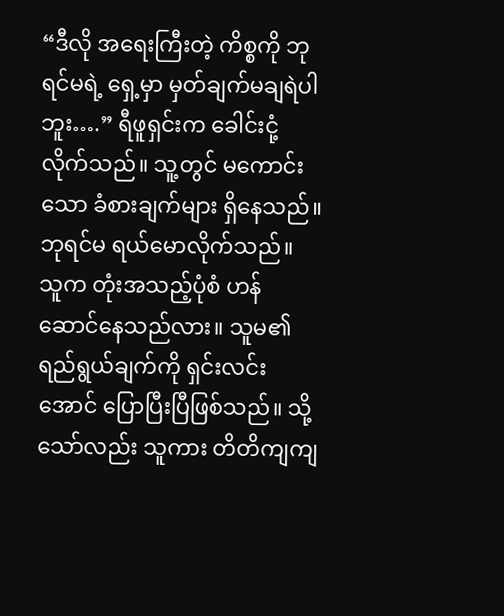“ဒီလို အရေးကြီးတဲ့ ကိစ္စကို ဘုရင်မရဲ့ ရှေ့မှာ မှတ်ချက်မချရဲပါဘူး….” ရီဖူရှင်းက ခေါင်းငုံ့လိုက်သည်။ သူ့တွင် မကောင်းသော ခံစားချက်များ ရှိနေသည်။
ဘုရင်မ ရယ်မောလိုက်သည်။ သူက တုံးအသည့်ပုံစံ ဟန်ဆောင်နေသည်လား။ သူမ၏ ရည်ရွယ်ချက်ကို ရှင်းလင်းအောင် ပြောပြီးပြီဖြစ်သည်။ သို့သော်လည်း သူကား တိတိကျကျ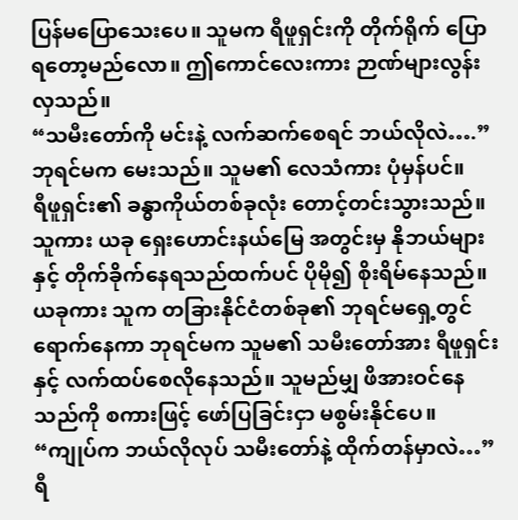ပြန်မပြောသေးပေ။ သူမက ရီဖူရှင်းကို တိုက်ရိုက် ပြောရတော့မည်လော။ ဤကောင်လေးကား ဉာဏ်များလွန်းလှသည်။
“သမီးတော်ကို မင်းနဲ့ လက်ဆက်စေရင် ဘယ်လိုလဲ….” ဘုရင်မက မေးသည်။ သူမ၏ လေသံကား ပုံမှန်ပင်။
ရီဖူရှင်း၏ ခန္ဓာကိုယ်တစ်ခုလုံး တောင့်တင်းသွားသည်။ သူကား ယခု ရှေးဟောင်းနယ်မြေ အတွင်းမှ နိုဘယ်များနှင့် တိုက်ခိုက်နေရသည်ထက်ပင် ပိုမို၍ စိုးရိမ်နေသည်။ ယခုကား သူက တခြားနိုင်ငံတစ်ခု၏ ဘုရင်မရှေ့တွင် ရောက်နေကာ ဘုရင်မက သူမ၏ သမီးတော်အား ရီဖူရှင်းနှင့် လက်ထပ်စေလိုနေသည်။ သူမည်မျှ ဖိအားဝင်နေသည်ကို စကားဖြင့် ဖော်ပြခြင်းငှာ မစွမ်းနိုင်ပေ။
“ကျုပ်က ဘယ်လိုလုပ် သမီးတော်နဲ့ ထိုက်တန်မှာလဲ…” ရီ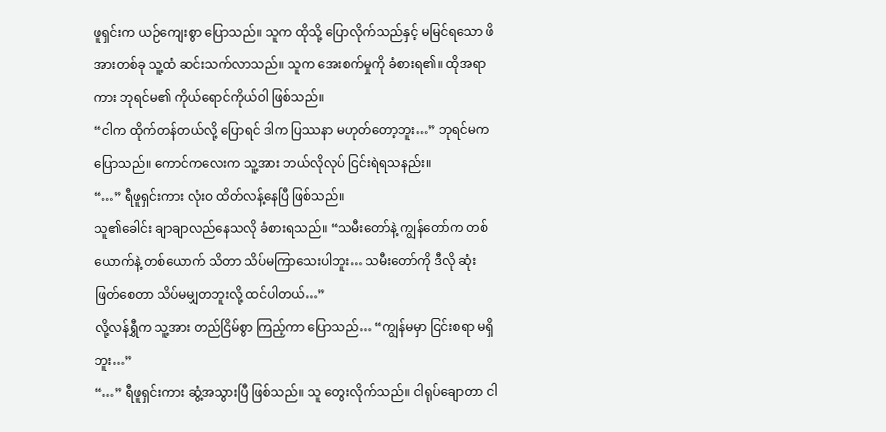ဖူရှင်းက ယဉ်ကျေးစွာ ပြောသည်။ သူက ထိုသို့ ပြောလိုက်သည်နှင့် မမြင်ရသော ဖိအားတစ်ခု သူ့ထံ ဆင်းသက်လာသည်။ သူက အေးစက်မှုကို ခံစားရ၏။ ထိုအရာကား ဘုရင်မ၏ ကိုယ်ရောင်ကိုယ်ဝါ ဖြစ်သည်။
“ငါက ထိုက်တန်တယ်လို့ ပြောရင် ဒါက ပြဿနာ မဟုတ်တော့ဘူး…” ဘုရင်မက ပြောသည်။ ကောင်ကလေးက သူ့အား ဘယ်လိုလုပ် ငြင်းရဲရသနည်း။
“…” ရီဖူရှင်းကား လုံးဝ ထိတ်လန့်နေပြီ ဖြစ်သည်။
သူ၏ခေါင်း ချာချာလည်နေသလို ခံစားရသည်။ “သမီးတော်နဲ့ ကျွန်တော်က တစ်ယောက်နဲ့ တစ်ယောက် သိတာ သိပ်မကြာသေးပါဘူး… သမီးတော်ကို ဒီလို ဆုံးဖြတ်စေတာ သိပ်မမျှတဘူးလို့ ထင်ပါတယ်…”
လို့လန်ရွှီက သူ့အား တည်ငြိမ်စွာ ကြည့်ကာ ပြောသည်… “ကျွန်မမှာ ငြင်းစရာ မရှိဘူး…”
“…” ရီဖူရှင်းကား ဆွံ့အသွားပြီ ဖြစ်သည်။ သူ တွေးလိုက်သည်။ ငါရုပ်ချောတာ ငါ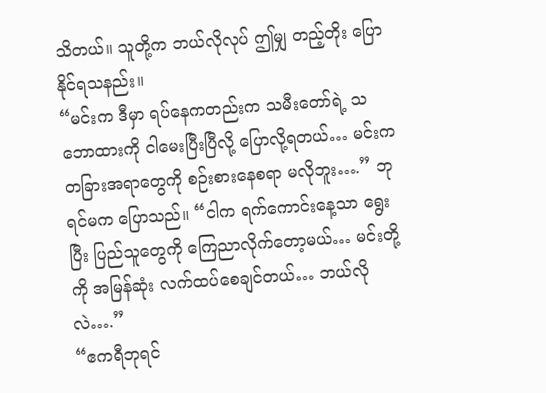သိတယ်။ သူတို့က ဘယ်လိုလုပ် ဤမျှ တည့်တိုး ပြောနိုင်ရသနည်း။
“မင်းက ဒီမှာ ရပ်နေကတည်းက သမီးတော်ရဲ့ သဘောထားကို ငါမေးပြီးပြီလို့ ပြောလို့ရတယ်… မင်းက တခြားအရာတွေကို စဉ်းစားနေစရာ မလိုဘူး….” ဘုရင်မက ပြောသည်။ “ငါက ရက်ကောင်းနေ့သာ ရွေးပြီး ပြည်သူတွေကို ကြေညာလိုက်တော့မယ်… မင်းတို့ကို အမြန်ဆုံး လက်ထပ်စေချင်တယ်… ဘယ်လိုလဲ….”
“ဧကရီဘုရင်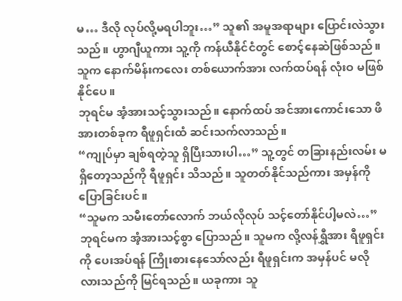မ… ဒီလို လုပ်လို့မရပါဘူး…” သူ၏ အမူအရာများ ပြောင်းလဲသွားသည်။ ဟွာဂျီယူကား သူ့ကို ကန်ယီနိုင်ငံတွင် စောင့်နေဆဲဖြစ်သည်။ သူက နောက်မိန်းကလေး တစ်ယောက်အား လက်ထပ်ရန် လုံးဝ မဖြစ်နိုင်ပေ။
ဘုရင်မ အံ့အားသင့်သွားသည်။ နောက်ထပ် အင်အားကောင်းသော ဖိအားတစ်ခုက ရီဖူရှင်းထံ ဆင်းသက်လာသည်။
“ကျုပ်မှာ ချစ်ရတဲ့သူ ရှိပြီးသားပါ…” သူ့တွင် တခြားနည်းလမ်း မရှိတော့သည်ကို ရီဖူရှင်း သိသည်။ သူတတ်နိုင်သည်ကား အမှန်ကို ပြောခြင်းပင်။
“သူမက သမီးတော်လောက် ဘယ်လိုလုပ် သင့်တော်နိုင်ပါ့မလဲ…” ဘုရင်မက အံ့အားသင့်စွာ ပြောသည်။ သူမက လို့လန်ရွှီအား ရီဖူရှင်းကို ပေးအပ်ရန် ကြိုးစားနေသော်လည်း ရီဖူရှင်းက အမှန်ပင် မလိုလားသည်ကို မြင်ရသည်။ ယခုကား သူ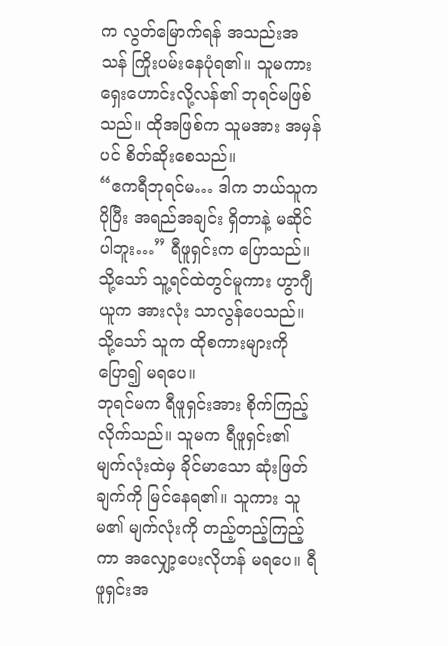က လွတ်မြောက်ရန် အသည်းအသန် ကြိုးပမ်းနေပုံရ၏။ သူမကား ရှေးဟောင်းလို့လန်၏ ဘုရင်မဖြစ်သည်။ ထိုအဖြစ်က သူမအား အမှန်ပင် စိတ်ဆိုးစေသည်။
“ဧကရီဘုရင်မ… ဒါက ဘယ်သူက ပိုပြီး အရည်အချင်း ရှိတာနဲ့ မဆိုင်ပါဘူး…” ရီဖူရှင်းက ပြောသည်။ သို့သော် သူ့ရင်ထဲတွင်မူကား ဟွာဂျီယူက အားလုံး သာလွန်ပေသည်။ သို့သော် သူက ထိုစကားများကို ပြော၍ မရပေ။
ဘုရင်မက ရီဖူရှင်းအား စိုက်ကြည့်လိုက်သည်။ သူမက ရီဖူရှင်း၏ မျက်လုံးထဲမှ ခိုင်မာသော ဆုံးဖြတ်ချက်ကို မြင်နေရ၏။ သူကား သူမ၏ မျက်လုံးကို တည့်တည့်ကြည့်ကာ အလျှော့ပေးလိုဟန် မရပေ။ ရီဖူရှင်းအ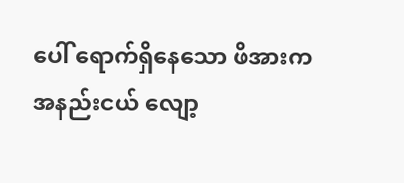ပေါ် ရောက်ရှိနေသော ဖိအားက အနည်းငယ် လျော့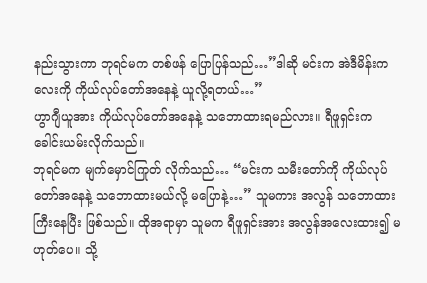နည်းသွားကာ ဘုရင်မက တစ်ဖန် ပြောပြန်သည်…”ဒါဆို မင်းက အဲဒီမိန်းကလေးကို ကိုယ်လုပ်တော်အနေနဲ့ ယူလို့ရတယ်…”
ဟွာဂျီယူအား ကိုယ်လုပ်တော်အနေနဲ့ သဘောထားရမည်လား။ ရီဖူရှင်းက ခေါင်းယမ်းလိုက်သည်။
ဘုရင်မက မျက်မှောင်ကြုတ် လိုက်သည်… “မင်းက သမီးတော်ကို ကိုယ်လုပ်တော်အနေနဲ့ သဘောထားမယ်လို့ မပြောနဲ့…” သူမကား အလွန် သဘောထားကြီးနေပြီး ဖြစ်သည်။ ထိုအရာမှာ သူမက ရီဖူရှင်းအား အလွန်အလေးထား၍ မဟုတ်ပေ။ သို့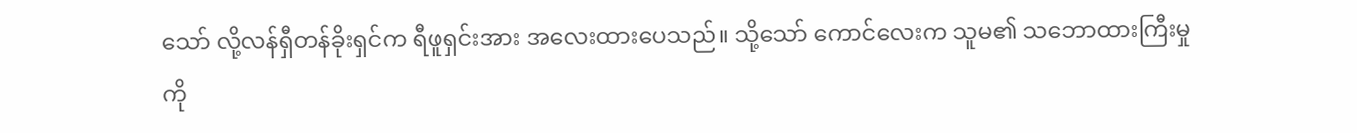သော် လို့လန်ရှီတန်ခိုးရှင်က ရီဖူရှင်းအား အလေးထားပေသည်။ သို့သော် ကောင်လေးက သူမ၏ သဘောထားကြီးမှုကို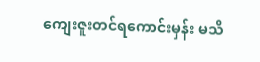ကျေးဇူးတင်ရကောင်းမှန်း မသိ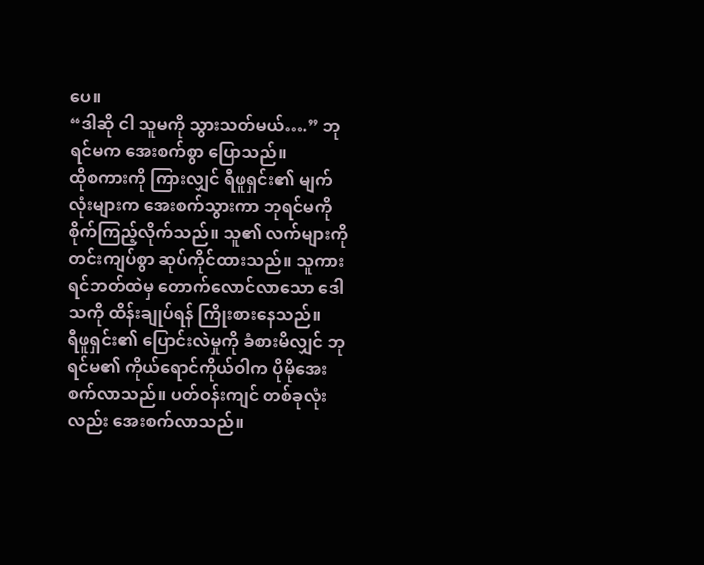ပေ။
“ဒါဆို ငါ သူမကို သွားသတ်မယ်….” ဘုရင်မက အေးစက်စွာ ပြောသည်။
ထိုစကားကို ကြားလျှင် ရီဖူရှင်း၏ မျက်လုံးများက အေးစက်သွားကာ ဘုရင်မကို စိုက်ကြည့်လိုက်သည်။ သူ၏ လက်များကို တင်းကျပ်စွာ ဆုပ်ကိုင်ထားသည်။ သူကား ရင်ဘတ်ထဲမှ တောက်လောင်လာသော ဒေါသကို ထိန်းချုပ်ရန် ကြိုးစားနေသည်။
ရီဖူရှင်း၏ ပြောင်းလဲမှုကို ခံစားမိလျှင် ဘုရင်မ၏ ကိုယ်ရောင်ကိုယ်ဝါက ပိုမိုအေးစက်လာသည်။ ပတ်ဝန်းကျင် တစ်ခုလုံးလည်း အေးစက်လာသည်။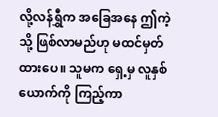လို့လန်ရွှီက အခြေအနေ ဤကဲ့သို့ ဖြစ်လာမည်ဟု မထင်မှတ်ထားပေ။ သူမက ရှေ့မှ လူနှစ်ယောက်ကို ကြည့်ကာ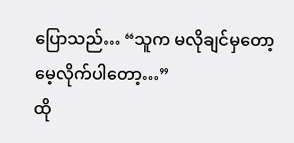ပြောသည်… “သူက မလိုချင်မှတော့ မေ့လိုက်ပါတော့…”
ထို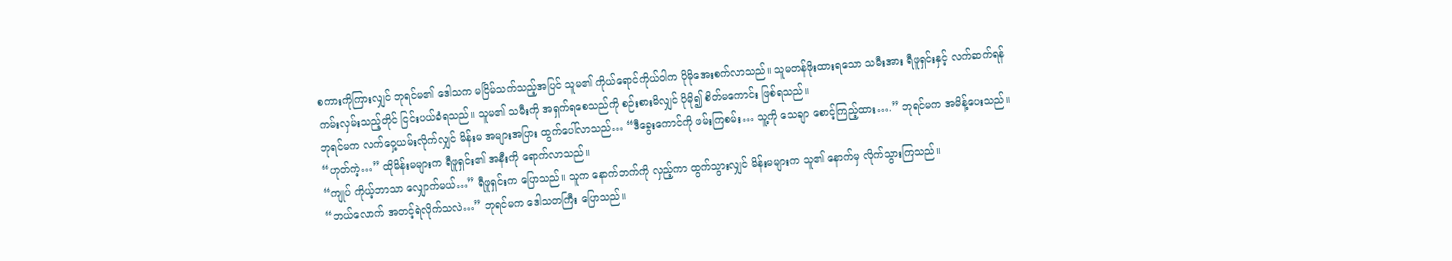စကားကိုကြားလျှင် ဘုရင်မ၏ ဒေါသက မငြိမ်သက်သည့်အပြင် သူမ၏ ကိုယ်ရောင်ကိုယ်ဝါက ပိုမိုအေးစက်လာသည်။ သူမတန်ဖိုးထားရသော သမီးအား ရီဖူရှင်းနှင့် လက်ဆက်ရန် ကမ်းလှမ်းသည့်တိုင် ငြင်းပယ်ခံရသည်။ သူမ၏ သမီးကို အရှက်ရစေသည်ကို စဉ်းစားမိလျှင် ပိုမို၍ စိတ်မကောင်း ဖြစ်ရသည်။
ဘုရင်မက လက်ဝှေ့ယမ်းလိုက်လျှင် မိန်းမ အများအပြား ထွက်ပေါ်လာသည်… “ဒီခွေးကောင်ကို ဖမ်းကြစမ်း… သူ့ကို သေချာ စောင့်ကြည့်ထား….” ဘုရင်မက အမိန့်ပေးသည်။
“ဟုတ်ကဲ့…” ထိုမိန်းမများက ရီဖူရှင်း၏ အနီးကို ရောက်လာသည်။
“ကျုပ် ကိုယ့်ဘာသာ လျှောက်မယ်…” ရီဖူရှင်းက ပြောသည်။ သူက နောက်ဘက်ကို လှည့်ကာ ထွက်သွားလျှင် မိန်းမများက သူ၏ နောက်မှ လိုက်သွားကြသည်။
“ဘယ်လောက် အတင့်ရဲလိုက်သလဲ…” ဘုရင်မက ဒေါသတကြီး ပြောသည်။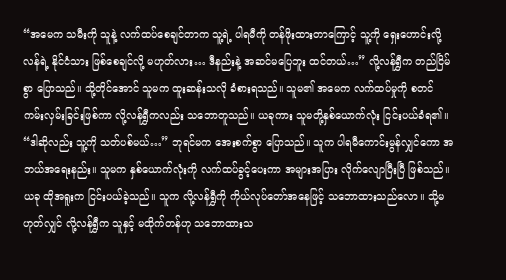“အမေက သမီးကို သူနဲ့ လက်ထပ်စေချင်တာက သူ့ရဲ့ ပါရမီကို တန်ဖိုးထားတာကြောင့် သူ့ကို ရှေးဟောင်းလို့လန်ရဲ့ နိုင်ငံသား ဖြစ်စေချင်လို့ မဟုတ်လား… ဒီနည်းနဲ့ အဆင်မပြေဘူး ထင်တယ်…” လို့လန်ရွှီက တည်ငြိမ်စွာ ပြောသည်။ သို့တိုင်အောင် သူမက ထူးဆန်းသလို ခံစားရသည်။ သူမ၏ အမေက လက်ထပ်မှုကို စတင် ကမ်းလှမ်းခြင်းဖြစ်ကာ လို့လန်ရွှီကလည်း သဘောတူသည်။ ယခုကား သူမတို့နှစ်ယောက်လုံး ငြင်းပယ်ခံရ၏။
“ဒါဆိုလည်း သူ့ကို သတ်ပစ်မယ်…” ဘုရင်မက အေးစက်စွာ ပြောသည်။ သူက ပါရမီကောင်းမွန်လျှင်ကော အဘယ်အရေးနည်း။ သူမက နှစ်ယောက်လုံးကို လက်ထပ်ခွင့်ပေးကာ အများအပြား လိုက်လျောပြီးပြီ ဖြစ်သည်။ ယခု ထိုအရူးက ငြင်းပယ်ခဲ့သည်။ သူက လို့လန်ရွှီကို ကိုယ်လုပ်တော်အနေဖြင့် သဘောထားသည်လော။ သို့မဟုတ်လျှင် လို့လန်ရွှီက သူနှင့် မထိုက်တန်ဟု သဘောထားသ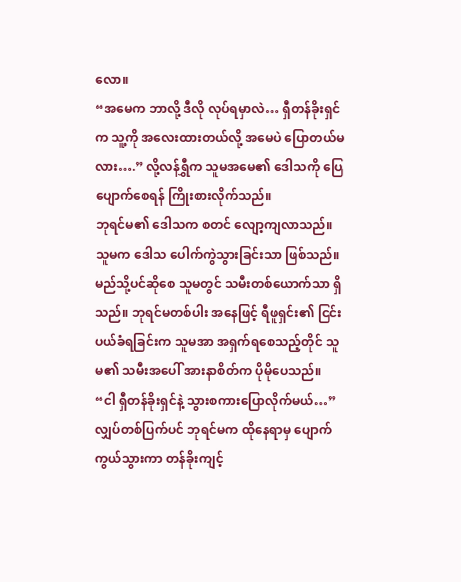လော။
“အမေက ဘာလို့ ဒီလို လုပ်ရမှာလဲ… ရှီတန်ခိုးရှင်က သူ့ကို အလေးထားတယ်လို့ အမေပဲ ပြောတယ်မလား….” လို့လန်ရွှီက သူမအမေ၏ ဒေါသကို ပြေပျောက်စေရန် ကြိုးစားလိုက်သည်။
ဘုရင်မ၏ ဒေါသက စတင် လျော့ကျလာသည်။ သူမက ဒေါသ ပေါက်ကွဲသွားခြင်းသာ ဖြစ်သည်။ မည်သို့ပင်ဆိုစေ သူမတွင် သမီးတစ်ယောက်သာ ရှိသည်။ ဘုရင်မတစ်ပါး အနေဖြင့် ရီဖူရှင်း၏ ငြင်းပယ်ခံရခြင်းက သူမအာ အရှက်ရစေသည့်တိုင် သူမ၏ သမီးအပေါ် အားနာစိတ်က ပိုမိုပေသည်။
“ငါ ရှီတန်ခိုးရှင်နဲ့ သွားစကားပြောလိုက်မယ်…” လျှပ်တစ်ပြက်ပင် ဘုရင်မက ထိုနေရာမှ ပျောက်ကွယ်သွားကာ တန်ခိုးကျင့်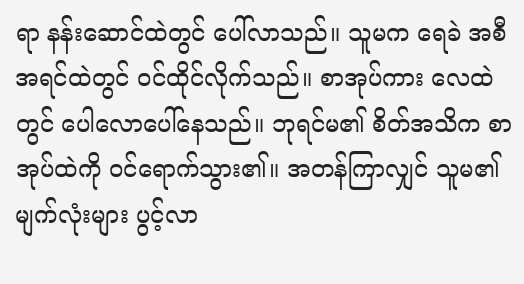ရာ နန်းဆောင်ထဲတွင် ပေါ်လာသည်။ သူမက ရေခဲ အစီအရင်ထဲတွင် ဝင်ထိုင်လိုက်သည်။ စာအုပ်ကား လေထဲတွင် ပေါလောပေါ်နေသည်။ ဘုရင်မ၏ စိတ်အသိက စာအုပ်ထဲကို ဝင်ရောက်သွား၏။ အတန်ကြာလျှင် သူမ၏ မျက်လုံးများ ပွင့်လာ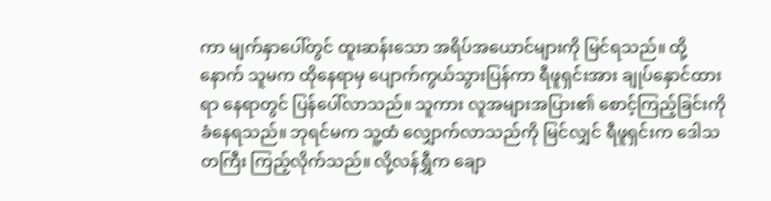ကာ မျက်နှာပေါ်တွင် ထူးဆန်းသော အရိပ်အယောင်များကို မြင်ရသည်။ ထို့နောက် သူမက ထိုနေရာမှ ပျောက်ကွယ်သွားပြန်ကာ ရီဖူရှင်းအား ချုပ်နှောင်ထားရာ နေရာတွင် ပြန်ပေါ်လာသည်။ သူကား လူအများအပြား၏ စောင့်ကြည့်ခြင်းကို ခံနေရသည်။ ဘုရင်မက သူ့ထံ လျှောက်လာသည်ကို မြင်လျှင် ရီဖူရှင်းက ဒေါသတကြီး ကြည့်လိုက်သည်။ လို့လန်ရွှီက ချော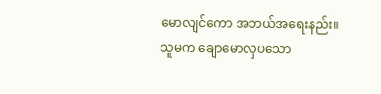မောလျင်ကော အဘယ်အရေးနည်း။ သူမက ချောမောလှပသော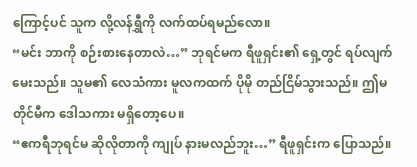ကြောင့်ပင် သူက လို့လန်ရွှီကို လက်ထပ်ရမည်လော။
“မင်း ဘာကို စဉ်းစားနေတာလဲ…” ဘုရင်မက ရီဖူရှင်း၏ ရှေ့တွင် ရပ်လျက်မေးသည်။ သူမ၏ လေသံကား မူလကထက် ပိုမို တည်ငြိမ်သွားသည်။ ဤမတိုင်မီက ဒေါသကား မရှိတော့ပေ။
“ဧကရီဘုရင်မ ဆိုလိုတာကို ကျုပ် နားမလည်ဘူး…” ရီဖူရှင်းက ပြောသည်။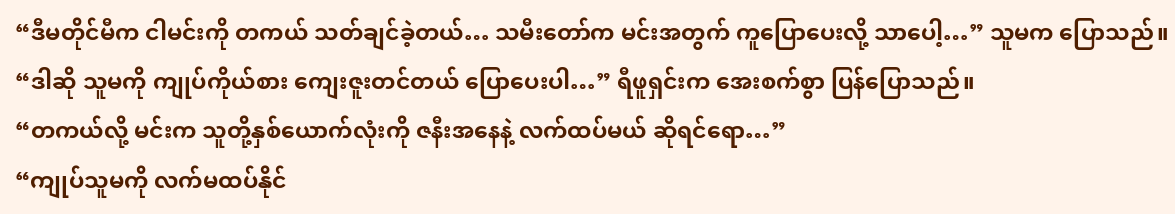“ဒီမတိုင်မီက ငါမင်းကို တကယ် သတ်ချင်ခဲ့တယ်… သမီးတော်က မင်းအတွက် ကူပြောပေးလို့ သာပေါ့…” သူမက ပြောသည်။
“ဒါဆို သူမကို ကျုပ်ကိုယ်စား ကျေးဇူးတင်တယ် ပြောပေးပါ…” ရီဖူရှင်းက အေးစက်စွာ ပြန်ပြောသည်။
“တကယ်လို့ မင်းက သူတို့နှစ်ယောက်လုံးကို ဇနီးအနေနဲ့ လက်ထပ်မယ် ဆိုရင်ရော…”
“ကျုပ်သူမကို လက်မထပ်နိုင်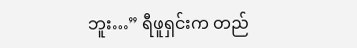ဘူး…” ရီဖူရှင်းက တည်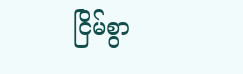ငြိမ်စွာ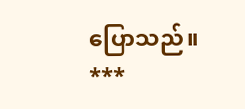ပြောသည်။
***